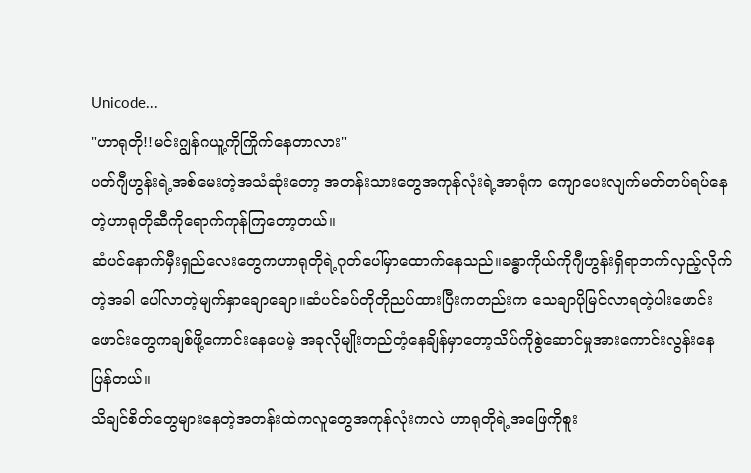Unicode...
"ဟာရုတို!!မင်းဂျွန်ဂယူ့ကိုကြိုက်နေတာလား"
ပတ်ဂျီဟွန်းရဲ့အစ်မေးတဲ့အသံဆုံးတော့ အတန်းသားတွေအကုန်လုံးရဲ့အာရုံက ကျောပေးလျက်မတ်တပ်ရပ်နေတဲ့ဟာရုတိုဆီကိုရောက်ကုန်ကြတော့တယ်။
ဆံပင်နောက်မှီးရှည်လေးတွေကဟာရုတိုရဲ့ဂုတ်ပေါ်မှာထောက်နေသည်။ခန္ဓာကိုယ်ကိုဂျီဟွန်းရှိရာဘက်လှည့်လိုက်တဲ့အခါ ပေါ်လာတဲ့မျက်နှာချောချော။ဆံပင်ခပ်တိုတိုညပ်ထားပြီးကတည်းက သေချာပိုမြင်လာရတဲ့ပါးဖောင်းဖောင်းတွေကချစ်ဖို့ကောင်းနေပေမဲ့ အခုလိုမျိုးတည်တံ့နေချိန်မှာတော့သိပ်ကိုစွဲဆောင်မှုအားကောင်းလွန်းနေပြန်တယ်။
သိချင်စိတ်တွေများနေတဲ့အတန်းထဲကလူတွေအကုန်လုံးကလဲ ဟာရုတိုရဲ့အဖြေကိုစူး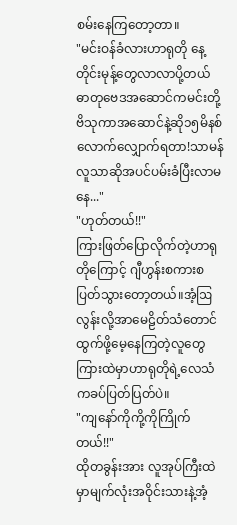စမ်းနေကြတော့တာ။
"မင်းဝန်ခံလားဟာရုတို နေ့တိုင်းမုန့်တွေလာလာပို့တယ် ဓာတုဗေဒအဆောင်ကမင်းတို့ဗိသုကာအဆောင်နဲ့ဆို၁၅မိနစ်လောက်လျှောက်ရတာ!သာမန်လူသာဆိုအပင်ပမ်းခံပြီးလာမနေ..."
"ဟုတ်တယ်!!"
ကြားဖြတ်ပြောလိုက်တဲ့ဟာရုတိုကြောင့် ဂျီဟွန်းစကားစပြတ်သွားတော့တယ်။အံ့ဩလွန်းလို့အာမေဠိတ်သံတောင်ထွက်ဖို့မေ့နေကြတဲ့လူတွေကြားထဲမှာဟာရုတိုရဲ့လေသံကခပ်ပြတ်ပြတ်ပဲ။
"ကျနော်ကိုကို့ကိုကြိုက်တယ်!!"
ထိုတခွန်းအား လူအုပ်ကြီးထဲမှာမျက်လုံးအဝိုင်းသားနဲ့အံ့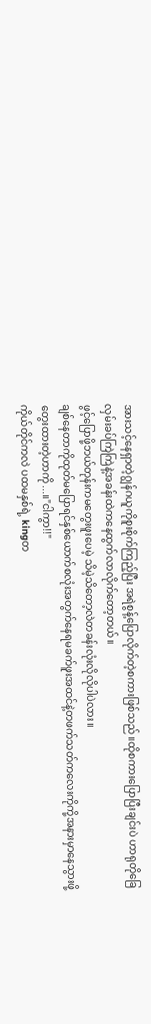အားသင့်နေရှာတဲ့ဂျွန်ဂယူကိုစူးစိုက်ကြည့်ပြီး အရဲစွန့်ပြောလိုက်တဲ့စကားဖြစ်သည်။ထိုစကားပြောပြီးချင်းပဲ ဟာရုတိုခြေလှမ်းခပ်ကြဲကြဲနဲ့အခန်းထဲကနေထွက်လာလိုက်တော့တယ်။
ဖွင့်ပြောဖို့ဘယ်တုန်းကမတွေးဖူးပေမဲ့ သိမဲ့သိတော့လဲတခန်းလုံးလိုလိုပါပဲလား။
ချစ်နေတာကိုထုတ်မပြောရင်နှစ်ယောက်စလုံးအတွက်နေရမခက်ဖူးအထင်နဲ့တဖက်သတ်ကလေးကိုကို့အနားမှာနေသွားဖို့တွေးထားတဲ့ဟာကို...။"ငါကွာ!!"
ကိုယ်တိုင်ကလဲ ပထမနှစ်ရဲ့ kingတ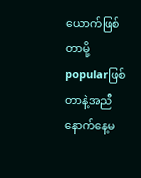ယောက်ဖြစ်တာမို့ popularဖြစ်တာနဲ့အညီနောက်နေ့မ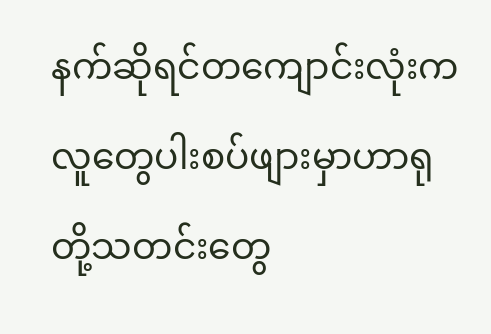နက်ဆိုရင်တကျောင်းလုံးကလူတွေပါးစပ်ဖျားမှာဟာရုတို့သတင်းတွေ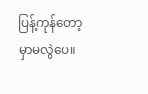ပြန့်ကုန်တော့မှာမလွဲပေ။